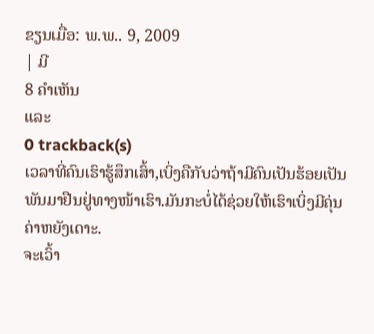ຂຽນເມື່ອ: ພ.ພ.. 9, 2009
| ມີ
8 ຄຳເຫັນ
ແລະ
0 trackback(s)
ເວລາທີ່ຄົນເຮົາຮູ້ສຶກເສົ້າ,ເບິ່ງຄືກັບວ່າຖ້າມີຄົນເປັນຮ້ອຍເປັນພັນມາຢືນຢູ່ທາງໜ້າເຮົາ.ມັນກະບໍ່ໄດ້ຊ່ວຍໃຫ້ເຮົາເບິ່ງມີຄຸ່ນຄ່າຫຍັງເດາະ.
ຈະເວົ້າ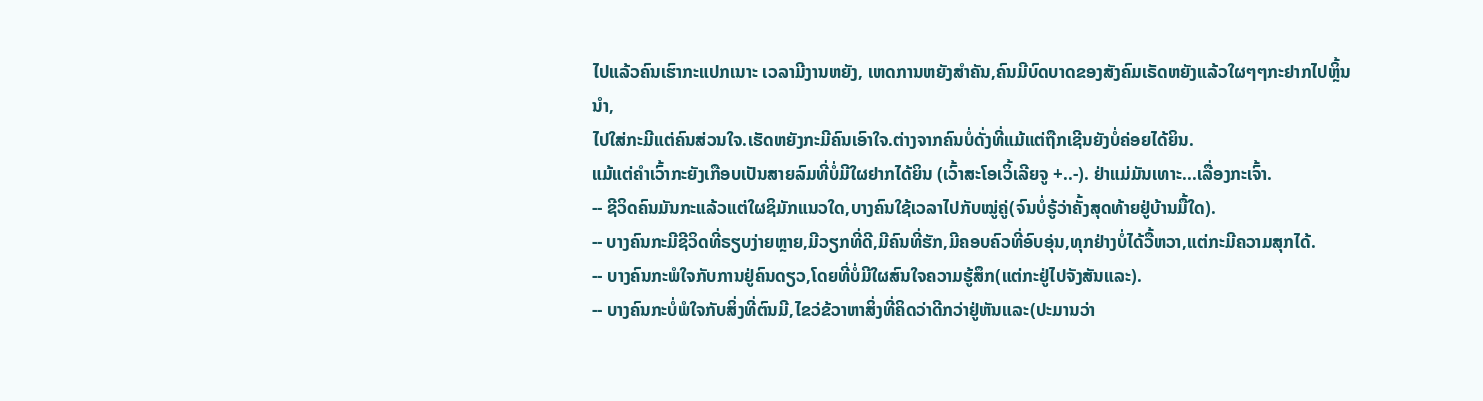ໄປແລ້ວຄົນເຮົາກະແປກເນາະ ເວລາມີງານຫຍັງ, ເຫດການຫຍັງສຳຄັນ,ຄົນມີບົດບາດຂອງສັງຄົມເຣັດຫຍັງແລ້ວໃຜໆໆກະຢາກໄປຫຼິ້ນນຳ,
ໄປໃສ່ກະມີແຕ່ຄົນສ່ວນໃຈ.ເຮັດຫຍັງກະມີຄົນເອົາໃຈ.ຕ່າງຈາກຄົນບໍ່ດັ່ງທີ່ແມ້ແຕ່ຖືກເຊີນຍັງບໍ່ຄ່ອຍໄດ້ຍິນ.
ແມ້ແຕ່ຄຳເວົ້າກະຍັງເກືອບເປັນສາຍລົມທີ່ບໍ່ມີໃຜຢາກໄດ້ຍິນ (ເວົ້າສະໂອເວິ້ເລີຍຈູ +..-). ຢ່າແມ່ມັນເທາະ...ເລື່ອງກະເຈົ້າ.
-- ຊີວິດຄົນມັນກະແລ້ວແຕ່ໃຜຊິມັກແນວໃດ,ບາງຄົນໃຊ້ເວລາໄປກັບໝູ່ຄູ່(ຈົນບໍ່ຣູ້ວ່າຄັ້ງສຸດທ້າຍຢູ່ບ້ານມື້ໃດ).
-- ບາງຄົນກະມີຊີວິດທີ່ຣຽບງ່າຍຫຼາຍ,ມີວຽກທີ່ດີ,ມີຄົນທີ່ຮັກ,ມີຄອບຄົວທີ່ອົບອຸ່ນ,ທຸກຢ່າງບໍ່ໄດ້ວື້ຫວາ,ແຕ່ກະມີຄວາມສຸກໄດ້.
-- ບາງຄົນກະພໍໃຈກັບການຢູ່ຄົນດຽວ,ໂດຍທີ່ບໍ່ມີໃຜສົນໃຈຄວາມຮູ້ສຶກ(ແຕ່ກະຢູ່ໄປຈັງສັນແລະ).
-- ບາງຄົນກະບໍ່ພໍໃຈກັບສິ່ງທີ່ຕົນມີ,ໄຂວ່ຂ້ວາຫາສິ່ງທີ່ຄິດວ່າດີກວ່າຢູ່ຫັນແລະ(ປະມານວ່າ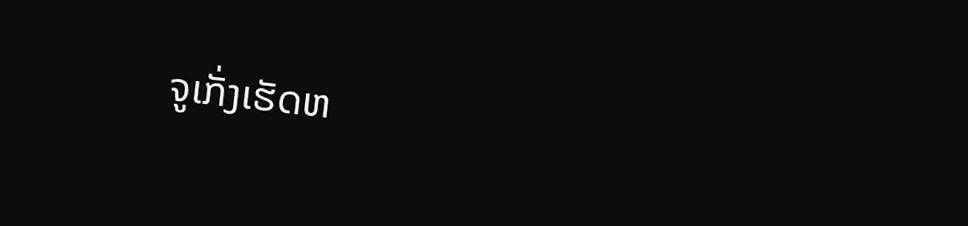ຈູເກັ່ງເຮັດຫ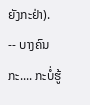ຍັງກະຢ່າ).
-- ບາງຄົນກະ.... ກະບໍ່ຮູ້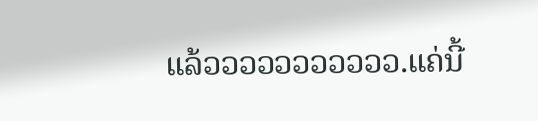ແລ້ວວວວວວວວວວວ.ແຄ່ນີ້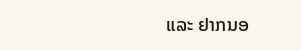ແລະ ຢາກນອ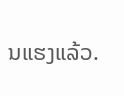ນແຮງແລ້ວ.